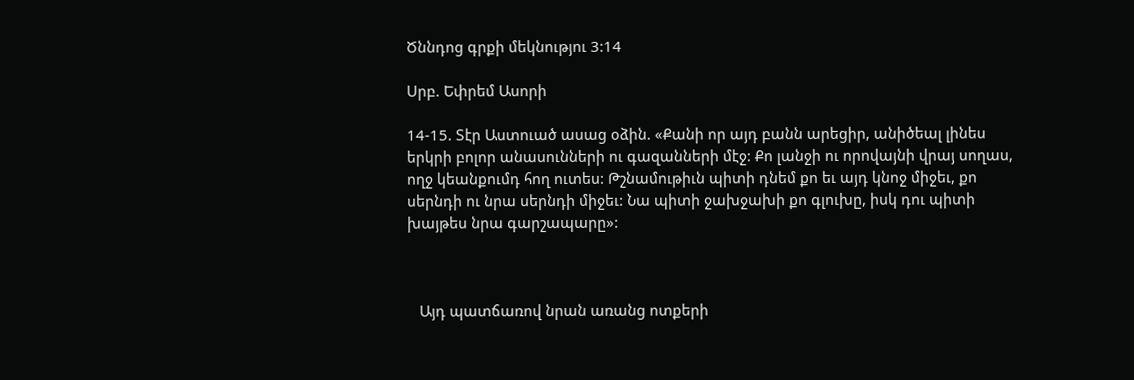Ծննդոց գրքի մեկնությու 3:14

Սրբ. Եփրեմ Ասորի

14-15. Տէր Աստուած ասաց օձին. «Քանի որ այդ բանն արեցիր, անիծեալ լինես երկրի բոլոր անասունների ու գազանների մէջ: Քո լանջի ու որովայնի վրայ սողաս, ողջ կեանքումդ հող ուտես: Թշնամութիւն պիտի դնեմ քո եւ այդ կնոջ միջեւ, քո սերնդի ու նրա սերնդի միջեւ: Նա պիտի ջախջախի քո գլուխը, իսկ դու պիտի խայթես նրա գարշապարը»:



   Այդ պատճառով նրան առանց ոտքերի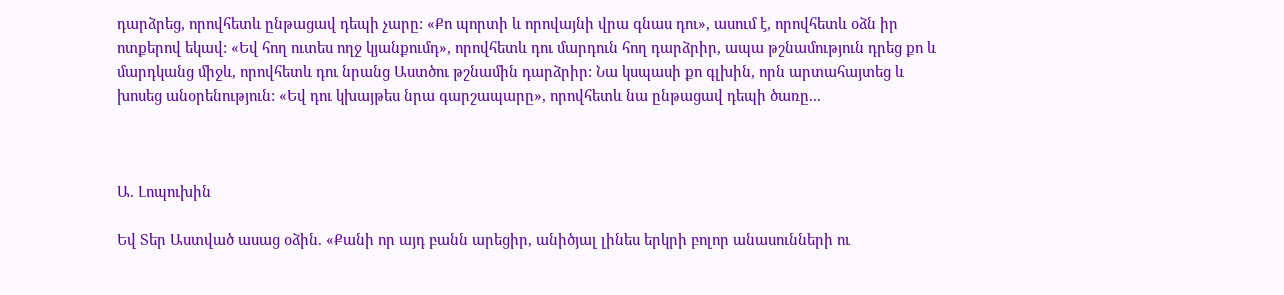դարձրեց, որովհետև ընթացավ դեպի չարը: «Քո պորտի և որովայնի վրա գնաս դու», ասում է, որովհետև օձն իր ոտքերով եկավ: «Եվ հող ուտես ողջ կյանքումդ», որովհետև դու մարդուն հող դարձրիր, ապա թշնամություն դրեց քո և մարդկանց միջև, որովհետև դու նրանց Աստծու թշնամին դարձրիր: Նա կսպասի քո գլխին, որն արտահայտեց և խոսեց անօրենություն: «Եվ դու կխայթես նրա գարշապարը», որովհետև նա ընթացավ դեպի ծառը...



Ա. Լոպուխին

Եվ Տեր Աստված ասաց օձին. «Քանի որ այդ բանն արեցիր, անիծյալ լինես երկրի բոլոր անասունների ու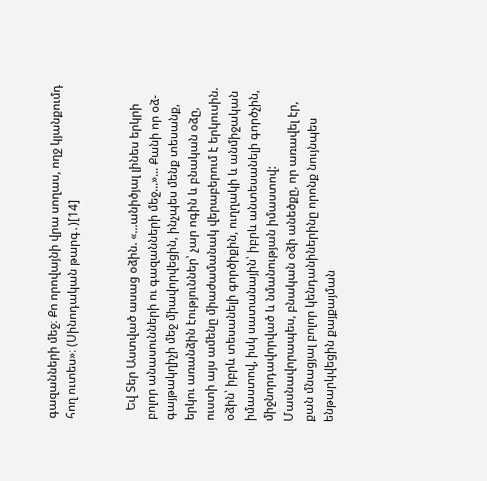գազանների մեջ։ Քո որովայնի վրա սողաս, ողջ կյանքումդ հող ուտես»։ (Սինոդական թարգ․)[14]


   Եվ Տեր Աստված ասաց օձին. «...անիծյալ լինես երկրի բոլոր անասունների ու գազանների մեջ...»... Քանի որ օձ-գայթակղիչի մեջ միավորվեցին, ինչպես մենք տեսանք, երկու առանձին էություններ՝ չար ոգին և բնական օձը, ուստի այս ամենը միաժամանակ վերաբերում է երկուսին. օձին՝ իբրև տեսանելի գործիքին, ուղղակի և անմիջական իմաստով, իսկ սատանային՝ իբրև անտեսանելի գործչին, միջնորդավորված և նմանության իմաստով: Մասնավորապես, բնական օձի անեծքը, որ առավել էր, քան մնացյալ բոլոր կենդանիներինը որոնք նույնպես ենթարկվեցին քայքայման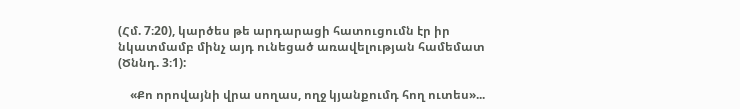(Հմ. 7։20), կարծես թե արդարացի հատուցումն էր իր նկատմամբ մինչ այդ ունեցած առավելության համեմատ (Ծննդ. 3։1):

    «Քո որովայնի վրա սողաս, ողջ կյանքումդ հող ուտես»...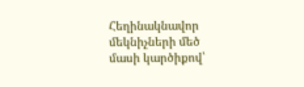Հեղինակնավոր մեկնիչների մեծ մասի կարծիքով՝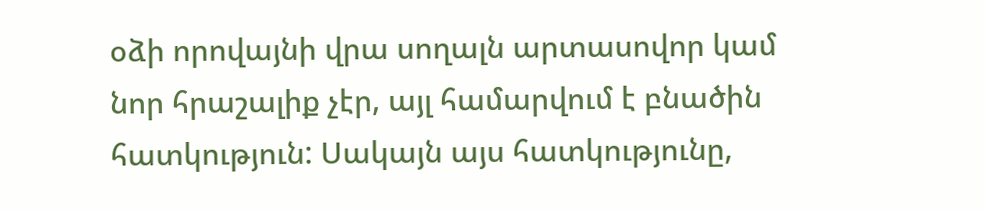օձի որովայնի վրա սողալն արտասովոր կամ նոր հրաշալիք չէր, այլ համարվում է բնածին հատկություն: Սակայն այս հատկությունը,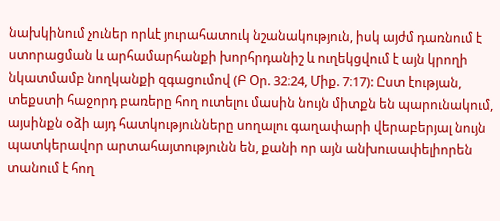նախկինում չուներ որևէ յուրահատուկ նշանակություն, իսկ այժմ դառնում է ստորացման և արհամարհանքի խորհրդանիշ և ուղեկցվում է այն կրողի նկատմամբ նողկանքի զգացումով (Բ Օր. 32։24, Միք. 7։17): Ըստ էության, տեքստի հաջորդ բառերը հող ուտելու մասին նույն միտքն են պարունակում, այսինքն օձի այդ հատկությունները սողալու գաղափարի վերաբերյալ նույն պատկերավոր արտահայտությունն են, քանի որ այն անխուսափելիորեն տանում է հող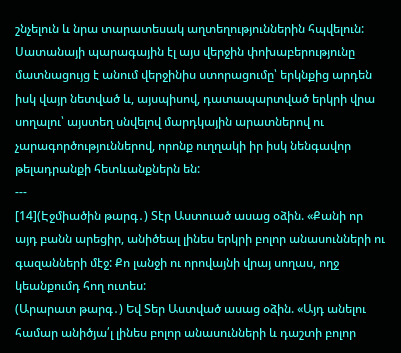շնչելուն և նրա տարատեսակ աղտեղություններին հպվելուն: Սատանայի պարագային էլ այս վերջին փոխաբերությունը մատնացույց է անում վերջինիս ստորացումը՝ երկնքից արդեն իսկ վայր նետված և, այսպիսով, դատապարտված երկրի վրա սողալու՝ այստեղ սնվելով մարդկային արատներով ու չարագործություններով, որոնք ուղղակի իր իսկ նենգավոր թելադրանքի հետևանքներն են:
---
[14](Էջմիածին թարգ․) Տէր Աստուած ասաց օձին. «Քանի որ այդ բանն արեցիր, անիծեալ լինես երկրի բոլոր անասունների ու գազանների մէջ: Քո լանջի ու որովայնի վրայ սողաս, ողջ կեանքումդ հող ուտես:
(Արարատ թարգ․) Եվ Տեր Աստված ասաց օձին. «Այդ անելու համար անիծյա՛լ լինես բոլոր անասունների և դաշտի բոլոր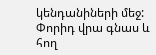կենդանիների մեջ: Փորիդ վրա գնաս և հող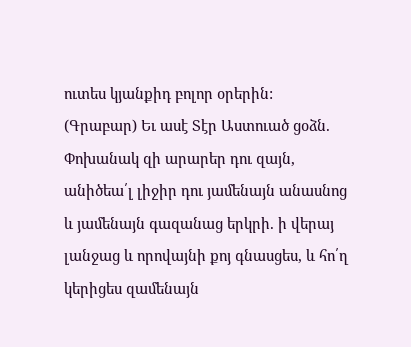ուտես կյանքիդ բոլոր օրերին:
(Գրաբար) Եւ ասէ Տէր Աստուած ցօձն. Փոխանակ զի արարեր դու զայն, անիծեա՛լ լիջիր դու յամենայն անասնոց և յամենայն գազանաց երկրի. ի վերայ լանջաց և որովայնի քոյ գնասցես, և հո՛ղ կերիցես զամենայն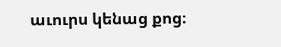աւուրս կենաց քոց։